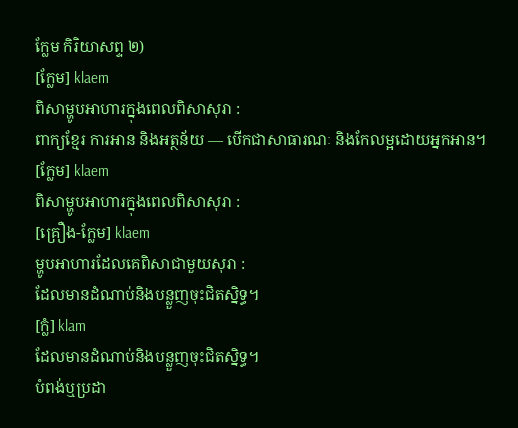ក្លែម កិរិយាសព្ទ ២)
[ក្លែម] klaem
ពិសាម្ហូបអាហារក្នុងពេលពិសាសុរា :
ពាក្យខ្មែរ ការអាន និងអត្ថន័យ — បើកជាសាធារណៈ និងកែលម្អដោយអ្នកអាន។
[ក្លែម] klaem
ពិសាម្ហូបអាហារក្នុងពេលពិសាសុរា :
[គ្រឿង-ក្លែម] klaem
ម្ហូបអាហារដែលគេពិសាជាមួយសុរា :
ដែលមានដំណាប់និងបន្លួញចុះជិតស្និទ្ធ។
[ក្លំ] klam
ដែលមានដំណាប់និងបន្លួញចុះជិតស្និទ្ធ។
បំពង់ឬប្រដា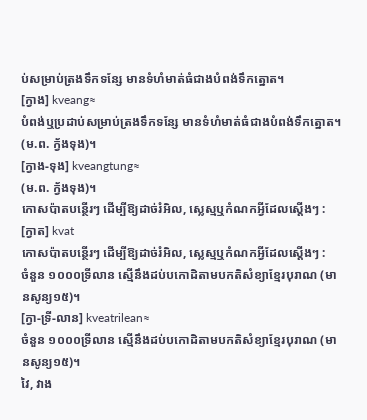ប់សម្រាប់ត្រងទឹកទន្សែ មានទំហំមាត់ធំជាងបំពង់ទឹកត្នោត។
[ក្វាង] kveang≈
បំពង់ឬប្រដាប់សម្រាប់ត្រងទឹកទន្សែ មានទំហំមាត់ធំជាងបំពង់ទឹកត្នោត។
(ម.ព. ក្វ័ងទុង)។
[ក្វាង-ទុង] kveangtung≈
(ម.ព. ក្វ័ងទុង)។
កោសប៉ាតបន្ថើរៗ ដើម្បីឱ្យដាច់រំអិល, ស្លេស្មឬកំណកអ្វីដែលស្ដើងៗ :
[ក្វាត] kvat
កោសប៉ាតបន្ថើរៗ ដើម្បីឱ្យដាច់រំអិល, ស្លេស្មឬកំណកអ្វីដែលស្ដើងៗ :
ចំនួន ១០០០ទ្រីលាន ស្មើនឹងដប់បកោដិតាមបកតិសំខ្យាខ្មែរបុរាណ (មានសូន្យ១៥)។
[ក្វា-ទ្រី-លាន] kveatrilean≈
ចំនួន ១០០០ទ្រីលាន ស្មើនឹងដប់បកោដិតាមបកតិសំខ្យាខ្មែរបុរាណ (មានសូន្យ១៥)។
វៃ, វាង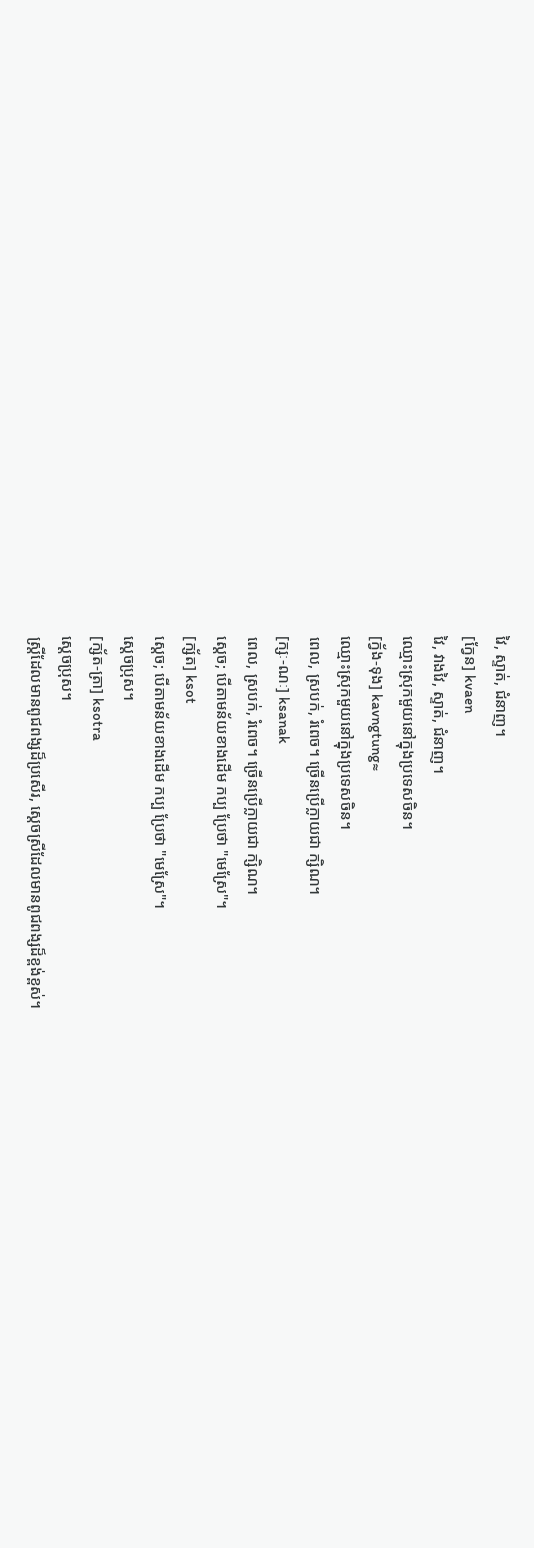វៃ, ស្ទាត់, ជំនាញ។
[ក្វែន] kvaen
វៃ, វាងវៃ, ស្ទាត់, ជំនាញ។
ឈ្មោះស្រុកមួយនៅក្នុងប្រទេសចិន។
[ក្វ័ង-ទុង] kavngtung≈
ឈ្មោះស្រុកមួយនៅក្នុងប្រទេសចិន។
ពេល, ស្របក់, រំពេច។ ច្រើនប្រើក្លាយជា ក្សិណ។
[ក្សៈ-ណៈ] ksanak
ពេល, ស្របក់, រំពេច។ ច្រើនប្រើក្លាយជា ក្សិណ។
ស្ដេច; បើតាមន័យខាងដើម កប្ប ប្រែថា "មេស្រែ"។
[ក្ស័ត] ksot
ស្ដេច; បើតាមន័យខាងដើម កប្ប ប្រែថា "មេស្រែ"។
ស្ដេចប្រុស។
[ក្ស័ត-ត្រា] ksotra
ស្ដេចប្រុស។
ស្ត្រីដែលមានពូជពង្សដ៏ប្រសើរ, ស្ដេចស្រីដែលមានពូជពង្សដ៏ខ្ពង់ខ្ពស់។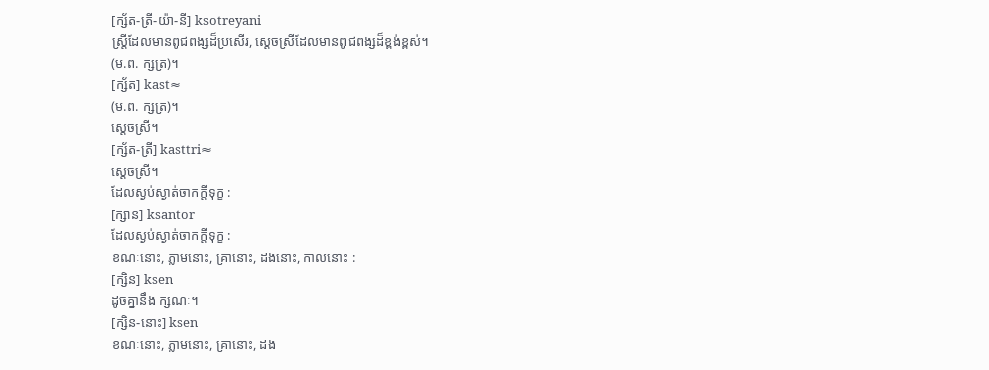[ក្ស័ត-ត្រី-យ៉ា-នី] ksotreyani
ស្ត្រីដែលមានពូជពង្សដ៏ប្រសើរ, ស្ដេចស្រីដែលមានពូជពង្សដ៏ខ្ពង់ខ្ពស់។
(ម.ព. ក្សត្រ)។
[ក្ស័ត] kast≈
(ម.ព. ក្សត្រ)។
ស្ដេចស្រី។
[ក្ស័ត-ត្រី] kasttri≈
ស្ដេចស្រី។
ដែលស្ងប់ស្ងាត់ចាកក្ដីទុក្ខ :
[ក្សាន] ksantor
ដែលស្ងប់ស្ងាត់ចាកក្ដីទុក្ខ :
ខណៈនោះ, ភ្លាមនោះ, គ្រានោះ, ដងនោះ, កាលនោះ :
[ក្សិន] ksen
ដូចគ្នានឹង ក្សណៈ។
[ក្សិន-នោះ] ksen
ខណៈនោះ, ភ្លាមនោះ, គ្រានោះ, ដង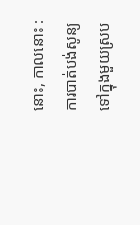នោះ, កាលនោះ :
ការបាត់បង់សូន្យទៅក្នុងមួយស្រប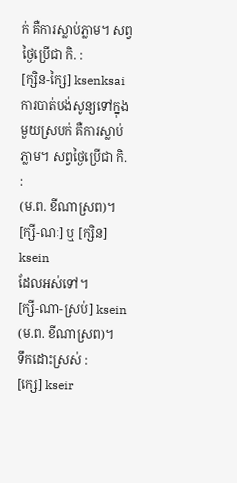ក់ គឺការស្លាប់ភ្លាម។ សព្វថ្ងៃប្រើជា កិ. :
[ក្សិន-ក្សៃ] ksenksai
ការបាត់បង់សូន្យទៅក្នុងមួយស្របក់ គឺការស្លាប់ភ្លាម។ សព្វថ្ងៃប្រើជា កិ. :
(ម.ព. ខីណាស្រព)។
[ក្សី-ណៈ] ឬ [ក្សិន] ksein
ដែលអស់ទៅ។
[ក្សី-ណា-ស្រប់] ksein
(ម.ព. ខីណាស្រព)។
ទឹកដោះស្រស់ :
[ក្សេ] kseir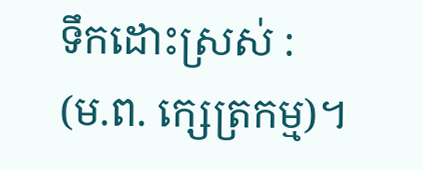ទឹកដោះស្រស់ :
(ម.ព. ក្សេត្រកម្ម)។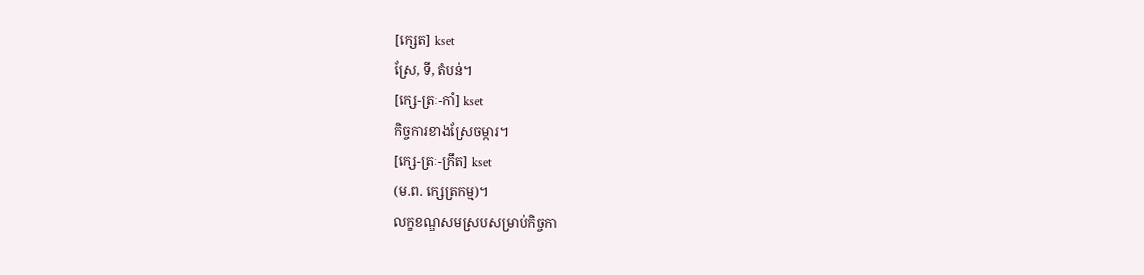[ក្សេត] kset
ស្រែ, ទី, តំបន់។
[ក្សេ-ត្រៈ-កាំ] kset
កិច្ចការខាងស្រែចម្ការ។
[ក្សេ-ត្រៈ-ក្រឹត] kset
(ម.ព. ក្សេត្រកម្ម)។
លក្ខខណ្ឌសមស្របសម្រាប់កិច្ចកា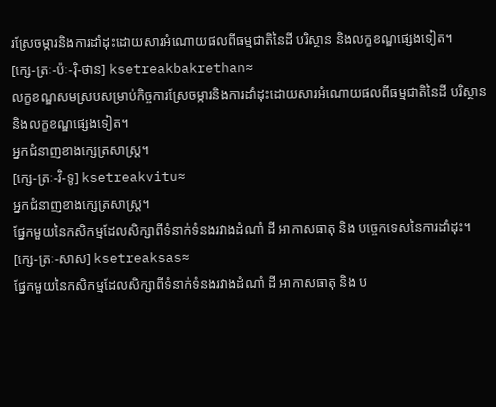រស្រែចម្ការនិងការដាំដុះដោយសារអំណោយផលពីធម្មជាតិនៃដី បរិស្ថាន និងលក្ខខណ្ឌផ្សេងទៀត។
[ក្សេ-ត្រៈ-ប៉ៈ-រ៉ិ-ថាន] ksetreakbakrethan≈
លក្ខខណ្ឌសមស្របសម្រាប់កិច្ចការស្រែចម្ការនិងការដាំដុះដោយសារអំណោយផលពីធម្មជាតិនៃដី បរិស្ថាន និងលក្ខខណ្ឌផ្សេងទៀត។
អ្នកជំនាញខាងក្សេត្រសាស្ត្រ។
[ក្សេ-ត្រៈ-វិ-ទូ] ksetreakvitu≈
អ្នកជំនាញខាងក្សេត្រសាស្ត្រ។
ផ្នែកមួយនៃកសិកម្មដែលសិក្សាពីទំនាក់ទំនងរវាងដំណាំ ដី អាកាសធាតុ និង បច្ចេកទេសនៃការដាំដុះ។
[ក្សេ-ត្រៈ-សាស] ksetreaksas≈
ផ្នែកមួយនៃកសិកម្មដែលសិក្សាពីទំនាក់ទំនងរវាងដំណាំ ដី អាកាសធាតុ និង ប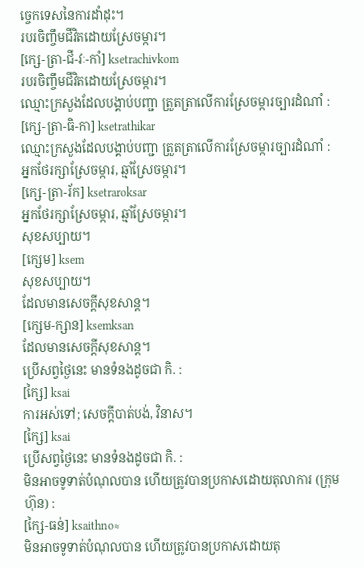ច្ចេកទេសនៃការដាំដុះ។
របរចិញ្ចឹមជីវិតដោយស្រែចម្ការ។
[ក្សេ-ត្រា-ជី-វៈ-កាំ] ksetrachivkom
របរចិញ្ចឹមជីវិតដោយស្រែចម្ការ។
ឈ្មោះក្រសួងដែលបង្គាប់បញ្ជា ត្រួតត្រាលើការស្រែចម្ការច្បារដំណាំ :
[ក្សេ-ត្រា-ធិ-កា] ksetrathikar
ឈ្មោះក្រសួងដែលបង្គាប់បញ្ជា ត្រួតត្រាលើការស្រែចម្ការច្បារដំណាំ :
អ្នកថែរក្សាស្រែចម្ការ, ឆ្មាំស្រែចម្ការ។
[ក្សេ-ត្រា-រ័ក] ksetraroksar
អ្នកថែរក្សាស្រែចម្ការ, ឆ្មាំស្រែចម្ការ។
សុខសប្បាយ។
[ក្សេម] ksem
សុខសប្បាយ។
ដែលមានសេចក្ដីសុខសាន្ត។
[ក្សេម-ក្សាន] ksemksan
ដែលមានសេចក្ដីសុខសាន្ត។
ប្រើសព្វថ្ងៃនេះ មានទំនងដូចជា កិ. :
[ក្សៃ] ksai
ការអស់ទៅ; សេចក្ដីបាត់បង់, វិនាស។
[ក្សៃ] ksai
ប្រើសព្វថ្ងៃនេះ មានទំនងដូចជា កិ. :
មិនអាចទូទាត់បំណុលបាន ហើយត្រូវបានប្រកាសដោយតុលាការ (ក្រុមហ៊ុន) :
[ក្សៃ-ធន់] ksaithno≈
មិនអាចទូទាត់បំណុលបាន ហើយត្រូវបានប្រកាសដោយតុ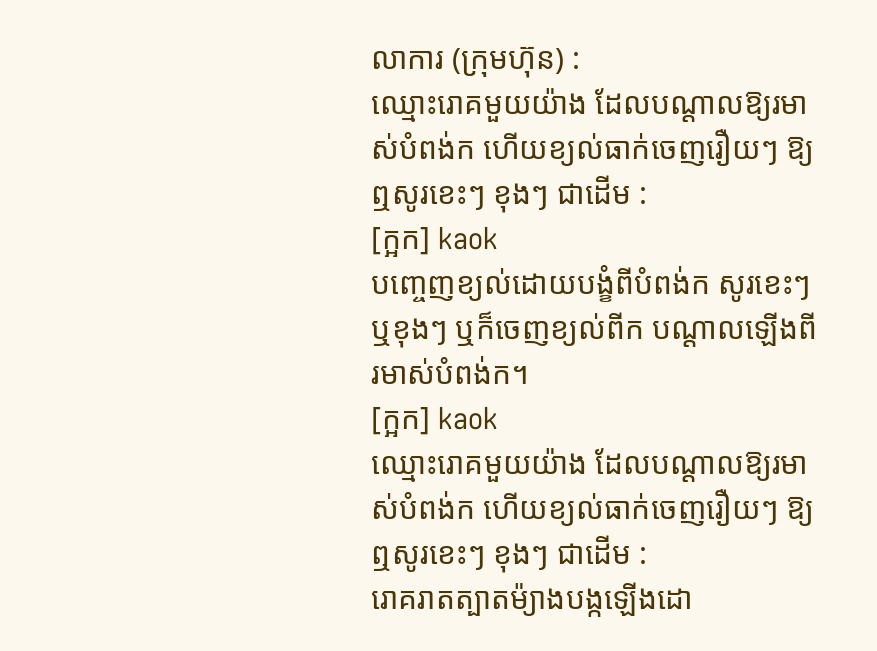លាការ (ក្រុមហ៊ុន) :
ឈ្មោះរោគមួយយ៉ាង ដែលបណ្ដាលឱ្យរមាស់បំពង់ក ហើយខ្យល់ធាក់ចេញរឿយៗ ឱ្យឮសូរខេះៗ ខុងៗ ជាដើម :
[ក្អក] kaok
បញ្ចេញខ្យល់ដោយបង្ខំពីបំពង់ក សូរខេះៗឬខុងៗ ឬក៏ចេញខ្យល់ពីក បណ្ដាលឡើងពីរមាស់បំពង់ក។
[ក្អក] kaok
ឈ្មោះរោគមួយយ៉ាង ដែលបណ្ដាលឱ្យរមាស់បំពង់ក ហើយខ្យល់ធាក់ចេញរឿយៗ ឱ្យឮសូរខេះៗ ខុងៗ ជាដើម :
រោគរាតត្បាតម៉្យាងបង្កឡើងដោ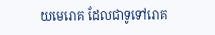យមេរោគ ដែលជាទូទៅរោគ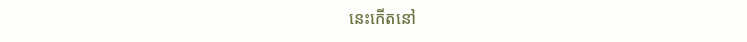នេះកើតនៅ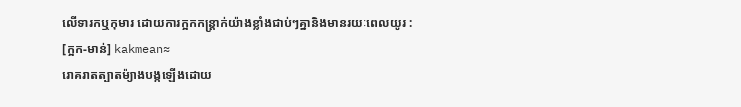លើទារកឬកុមារ ដោយការក្អកកន្ត្រាក់យ៉ាងខ្លាំងជាប់ៗគ្នានិងមានរយៈពេលយូរ :
[ក្អក-មាន់] kakmean≈
រោគរាតត្បាតម៉្យាងបង្កឡើងដោយ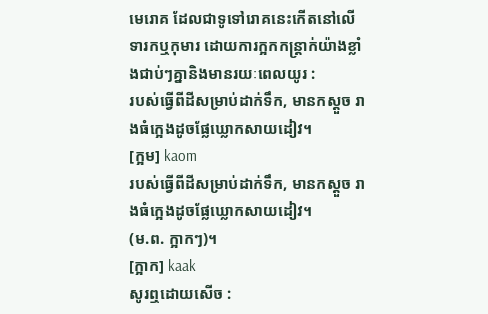មេរោគ ដែលជាទូទៅរោគនេះកើតនៅលើទារកឬកុមារ ដោយការក្អកកន្ត្រាក់យ៉ាងខ្លាំងជាប់ៗគ្នានិងមានរយៈពេលយូរ :
របស់ធ្វើពីដីសម្រាប់ដាក់ទឹក, មានកស្ដួច រាងធំក្អេងដូចផ្លែឃ្លោកសាយដៀវ។
[ក្អម] kaom
របស់ធ្វើពីដីសម្រាប់ដាក់ទឹក, មានកស្ដួច រាងធំក្អេងដូចផ្លែឃ្លោកសាយដៀវ។
(ម.ព. ក្អាកៗ)។
[ក្អាក] kaak
សូរឮដោយសើច :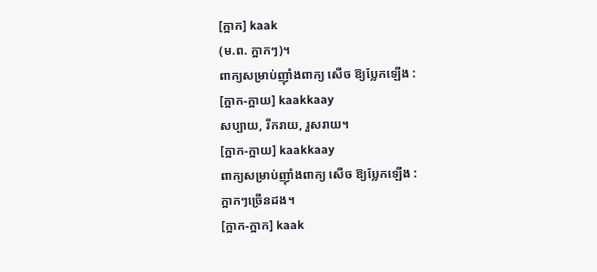[ក្អាក] kaak
(ម.ព. ក្អាកៗ)។
ពាក្យសម្រាប់ញ៉ាំងពាក្យ សើច ឱ្យប្លែកឡើង :
[ក្អាក-ក្អាយ] kaakkaay
សប្បាយ, រីករាយ, រួសរាយ។
[ក្អាក-ក្អាយ] kaakkaay
ពាក្យសម្រាប់ញ៉ាំងពាក្យ សើច ឱ្យប្លែកឡើង :
ក្អាកៗច្រើនដង។
[ក្អាក-ក្អាក] kaak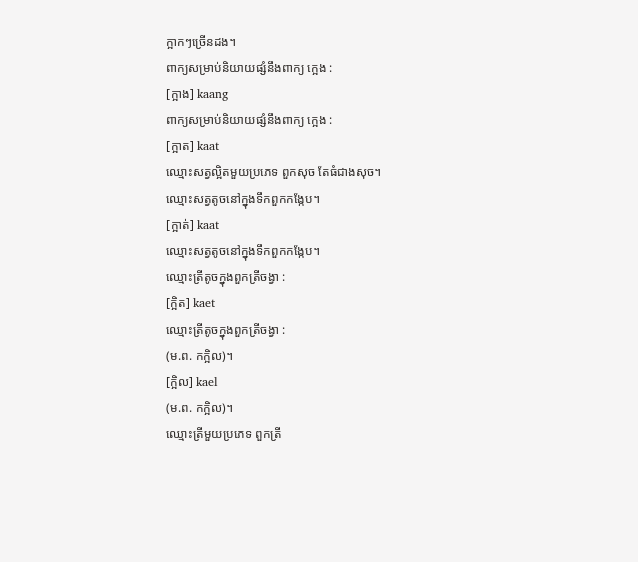ក្អាកៗច្រើនដង។
ពាក្យសម្រាប់និយាយផ្សំនឹងពាក្យ ក្អេង :
[ក្អាង] kaang
ពាក្យសម្រាប់និយាយផ្សំនឹងពាក្យ ក្អេង :
[ក្អាត] kaat
ឈ្មោះសត្វល្អិតមួយប្រភេទ ពួកសុច តែធំជាងសុច។
ឈ្មោះសត្វតូចនៅក្នុងទឹកពួកកង្កែប។
[ក្អាត់] kaat
ឈ្មោះសត្វតូចនៅក្នុងទឹកពួកកង្កែប។
ឈ្មោះត្រីតូចក្នុងពួកត្រីចង្វា :
[ក្អិត] kaet
ឈ្មោះត្រីតូចក្នុងពួកត្រីចង្វា :
(ម.ព. កក្អិល)។
[ក្អិល] kael
(ម.ព. កក្អិល)។
ឈ្មោះត្រីមួយប្រភេទ ពួកត្រី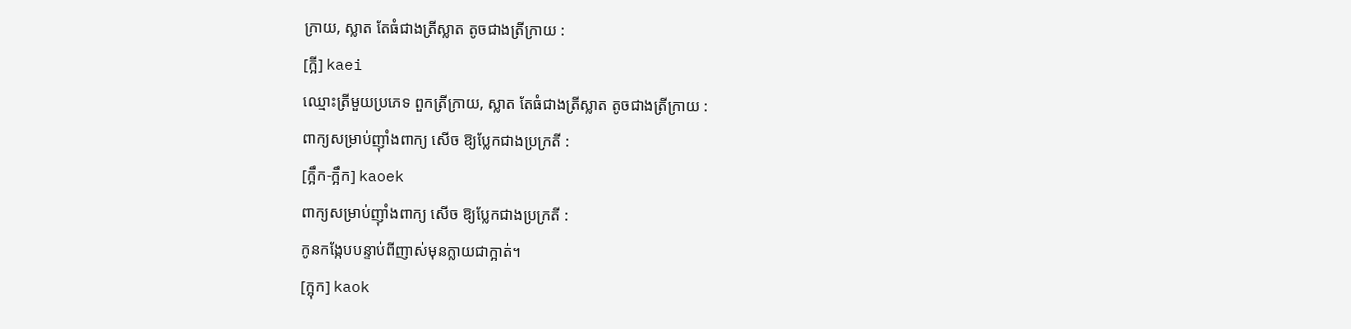ក្រាយ, ស្លាត តែធំជាងត្រីស្លាត តូចជាងត្រីក្រាយ :
[ក្អី] kaei
ឈ្មោះត្រីមួយប្រភេទ ពួកត្រីក្រាយ, ស្លាត តែធំជាងត្រីស្លាត តូចជាងត្រីក្រាយ :
ពាក្យសម្រាប់ញ៉ាំងពាក្យ សើច ឱ្យប្លែកជាងប្រក្រតី :
[ក្អឹក-ក្អឹក] kaoek
ពាក្យសម្រាប់ញ៉ាំងពាក្យ សើច ឱ្យប្លែកជាងប្រក្រតី :
កូនកង្កែបបន្ទាប់ពីញាស់មុនក្លាយជាក្អាត់។
[ក្អុក] kaok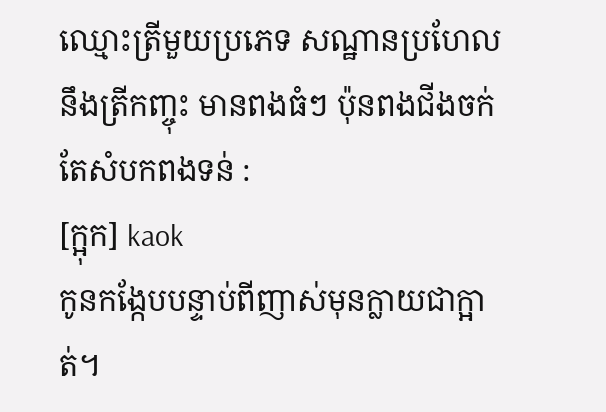ឈ្មោះត្រីមួយប្រភេទ សណ្ឋានប្រហែលនឹងត្រីកញ្ចុះ មានពងធំៗ ប៉ុនពងជីងចក់ តែសំបកពងទន់ :
[ក្អុក] kaok
កូនកង្កែបបន្ទាប់ពីញាស់មុនក្លាយជាក្អាត់។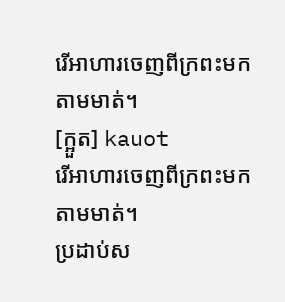រើអាហារចេញពីក្រពះមកតាមមាត់។
[ក្អួត] kauot
រើអាហារចេញពីក្រពះមកតាមមាត់។
ប្រដាប់ស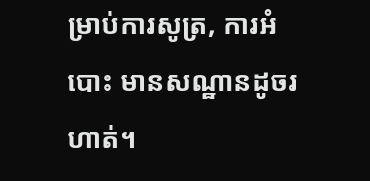ម្រាប់ការសូត្រ, ការអំបោះ មានសណ្ឋានដូចរហាត់។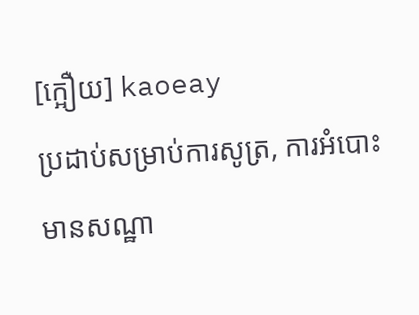[ក្អឿយ] kaoeay
ប្រដាប់សម្រាប់ការសូត្រ, ការអំបោះ មានសណ្ឋា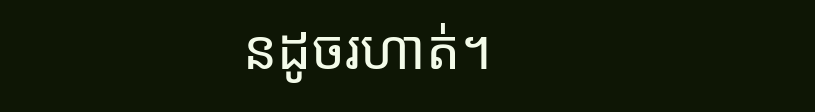នដូចរហាត់។